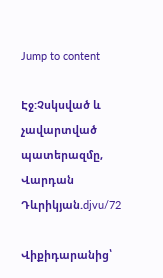Jump to content

Էջ:Չսկսված և չավարտված պատերազմը, Վարդան Դևրիկյան.djvu/72

Վիքիդարանից՝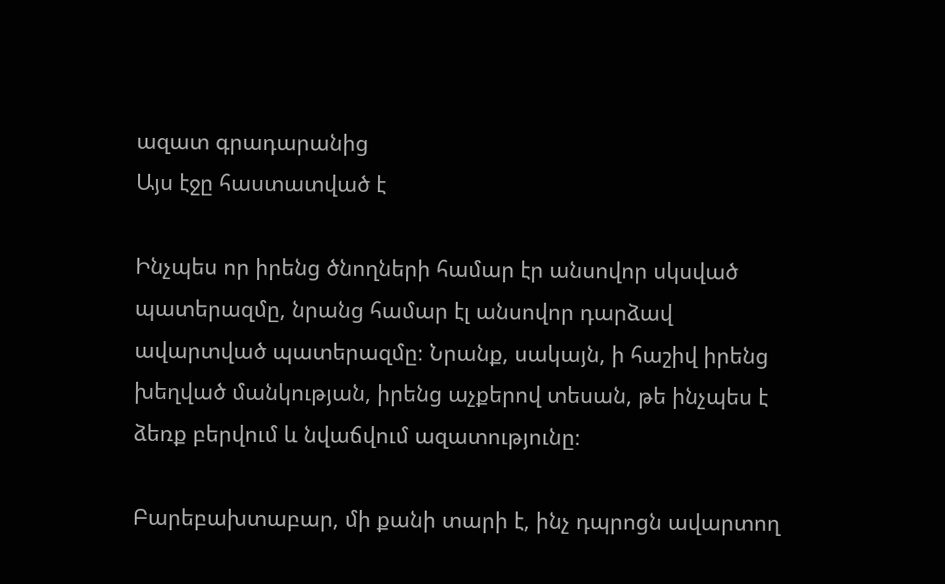ազատ գրադարանից
Այս էջը հաստատված է

Ինչպես որ իրենց ծնողների համար էր անսովոր սկսված պատերազմը, նրանց համար էլ անսովոր դարձավ ավարտված պատերազմը։ Նրանք, սակայն, ի հաշիվ իրենց խեղված մանկության, իրենց աչքերով տեսան, թե ինչպես է ձեռք բերվում և նվաճվում ազատությունը։

Բարեբախտաբար, մի քանի տարի է, ինչ դպրոցն ավարտող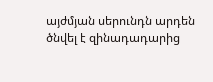այժմյան սերունդն արդեն ծնվել է զինադադարից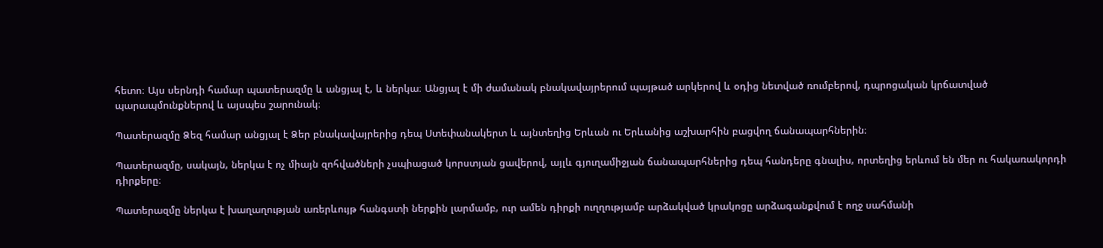հետո։ Այս սերնդի համար պատերազմը և անցյալ է, և ներկա։ Անցյալ է մի ժամանակ բնակավայրերում պայթած արկերով և օդից նետված ռումբերով, դպրոցական կրճատված պարապմունքներով և այսպես շարունակ։

Պատերազմը Ձեզ համար անցյալ է Ձեր բնակավայրերից դեպ Ստեփանակերտ և այնտեղից Երևան ու Երևանից աշխարհին բացվող ճանապարհներին։

Պատերազմը, սակայն, ներկա է ոչ միայն զոհվածների չսպիացած կորստյան ցավերով, այլև գյուղամիջյան ճանապարհներից դեպ հանդերը գնալիս, որտեղից երևում են մեր ու հակառակորդի դիրքերը։

Պատերազմը ներկա է խաղաղության առերևույթ հանգստի ներքին լարմամբ, ուր ամեն դիրքի ուղղությամբ արձակված կրակոցը արձագանքվում է ողջ սահմանի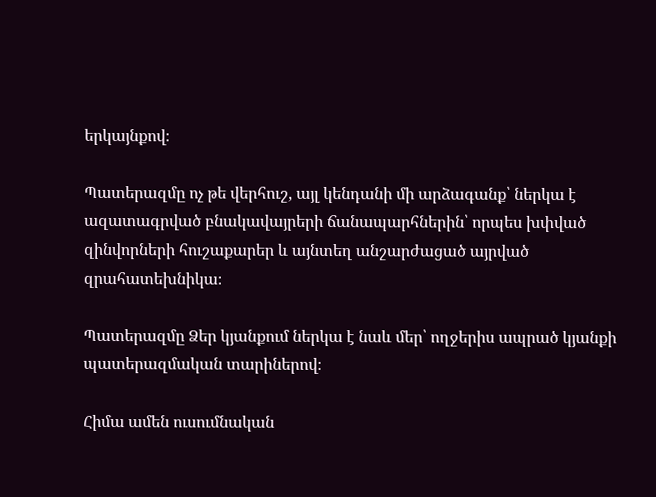երկայնքով։

Պատերազմը ոչ թե վերհուշ, այլ կենդանի մի արձագանք՝ ներկա է ազատագրված բնակավայրերի ճանապարհներին՝ որպես խփված զինվորների հուշաքարեր և այնտեղ անշարժացած այրված զրահատեխնիկա։

Պատերազմը Ձեր կյանքում ներկա է նաև մեր՝ ողջերիս ապրած կյանքի պատերազմական տարիներով։

Հիմա ամեն ուսումնական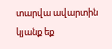տարվա ավարտին կյանք եք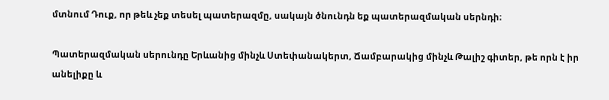մտնում Դուք, որ թեև չեք տեսել պատերազմը, սակայն ծնունդն եք պատերազմական սերնդի։

Պատերազմական սերունդը Երևանից մինչև Ստեփանակերտ, Ճամբարակից մինչև Թալիշ գիտեր, թե որն է իր անելիքը և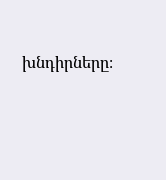խնդիրները։